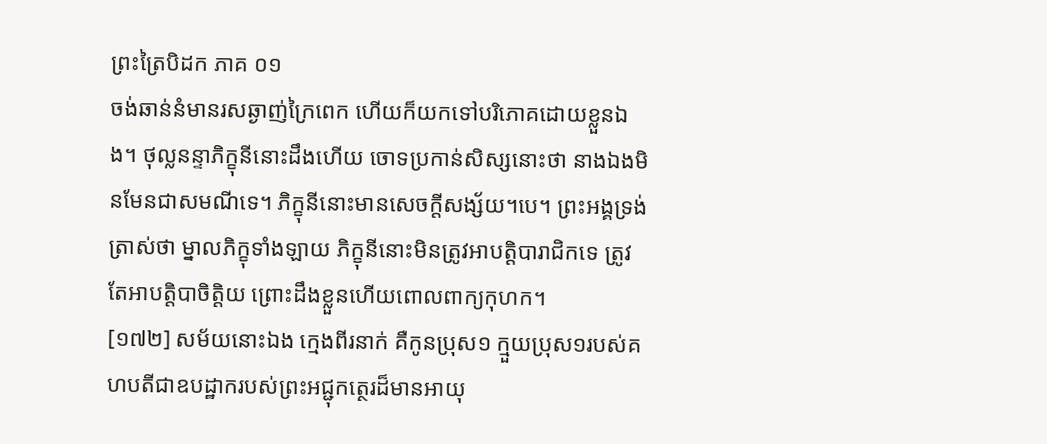ព្រះត្រៃបិដក ភាគ ០១
ចង់ឆាន់នំមានរសឆ្ងាញ់ក្រៃពេក ហើយក៏យកទៅបរិភោគដោយខ្លួនឯង។ ថុល្លនន្ទាភិក្ខុនីនោះដឹងហើយ ចោទប្រកាន់សិស្សនោះថា នាងឯងមិនមែនជាសមណីទេ។ ភិក្ខុនីនោះមានសេចក្តីសង្ស័យ។បេ។ ព្រះអង្គទ្រង់ត្រាស់ថា ម្នាលភិក្ខុទាំងឡាយ ភិក្ខុនីនោះមិនត្រូវអាបត្តិបារាជិកទេ ត្រូវតែអាបត្តិបាចិត្តិយ ព្រោះដឹងខ្លួនហើយពោលពាក្យកុហក។
[១៧២] សម័យនោះឯង ក្មេងពីរនាក់ គឺកូនប្រុស១ ក្មួយប្រុស១របស់គហបតីជាឧបដ្ឋាករបស់ព្រះអជ្ជុកត្ថេរដ៏មានអាយុ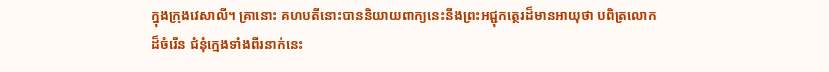ក្នុងក្រុងវេសាលី។ គ្រានោះ គហបតីនោះបាននិយាយពាក្យនេះនឹងព្រះអជ្ជុកត្ថេរដ៏មានអាយុថា បពិត្រលោកដ៏ចំរើន ជំនុំក្មេងទាំងពីរនាក់នេះ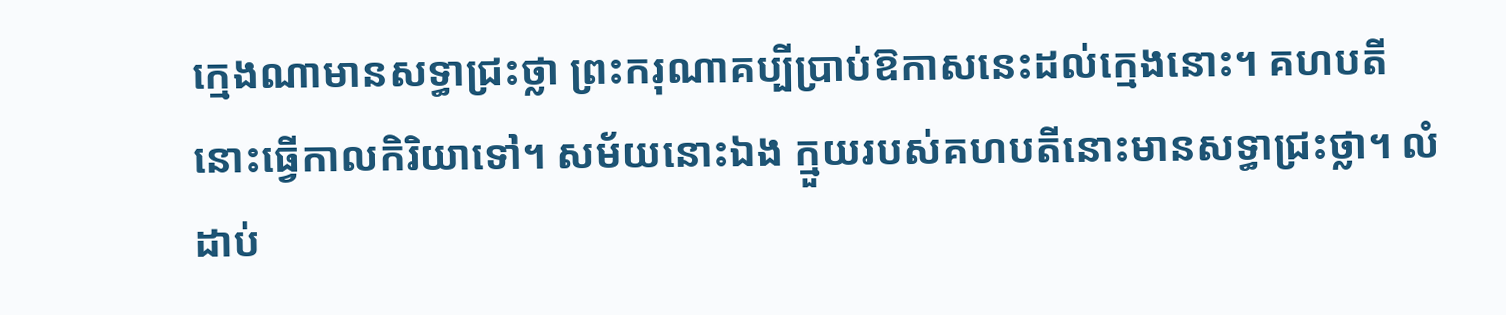ក្មេងណាមានសទ្ធាជ្រះថ្លា ព្រះករុណាគប្បីប្រាប់ឱកាសនេះដល់ក្មេងនោះ។ គហបតីនោះធ្វើកាលកិរិយាទៅ។ សម័យនោះឯង ក្មួយរបស់គហបតីនោះមានសទ្ធាជ្រះថ្លា។ លំដាប់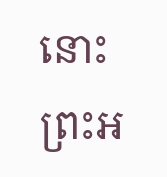នោះ ព្រះអ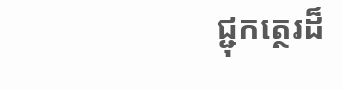ជ្ជុកត្ថេរដ៏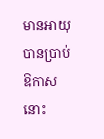មានអាយុ បានប្រាប់ឱកាសនោះ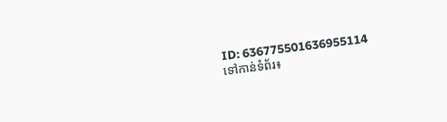ID: 636775501636955114
ទៅកាន់ទំព័រ៖